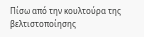Πίσω από την κουλτούρα της βελτιστοποίησης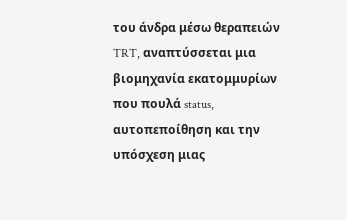του άνδρα μέσω θεραπειών TRT, αναπτύσσεται μια βιομηχανία εκατομμυρίων που πουλά status, αυτοπεποίθηση και την υπόσχεση μιας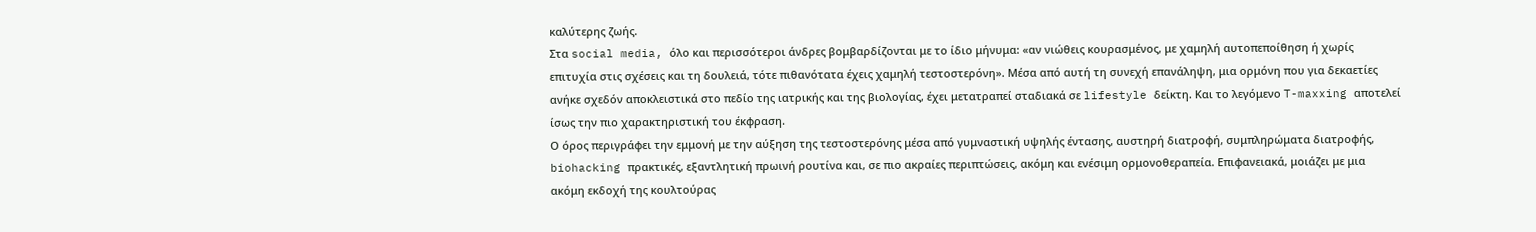καλύτερης ζωής.
Στα social media, όλο και περισσότεροι άνδρες βομβαρδίζονται με το ίδιο μήνυμα: «αν νιώθεις κουρασμένος, με χαμηλή αυτοπεποίθηση ή χωρίς επιτυχία στις σχέσεις και τη δουλειά, τότε πιθανότατα έχεις χαμηλή τεστοστερόνη». Μέσα από αυτή τη συνεχή επανάληψη, μια ορμόνη που για δεκαετίες ανήκε σχεδόν αποκλειστικά στο πεδίο της ιατρικής και της βιολογίας, έχει μετατραπεί σταδιακά σε lifestyle δείκτη. Και το λεγόμενο T-maxxing αποτελεί ίσως την πιο χαρακτηριστική του έκφραση.
Ο όρος περιγράφει την εμμονή με την αύξηση της τεστοστερόνης μέσα από γυμναστική υψηλής έντασης, αυστηρή διατροφή, συμπληρώματα διατροφής, biohacking πρακτικές, εξαντλητική πρωινή ρουτίνα και, σε πιο ακραίες περιπτώσεις, ακόμη και ενέσιμη ορμονοθεραπεία. Επιφανειακά, μοιάζει με μια ακόμη εκδοχή της κουλτούρας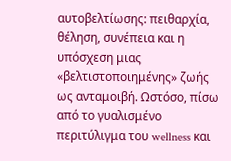αυτοβελτίωσης: πειθαρχία, θέληση, συνέπεια και η υπόσχεση μιας «βελτιστοποιημένης» ζωής ως ανταμοιβή. Ωστόσο, πίσω από το γυαλισμένο περιτύλιγμα του wellness και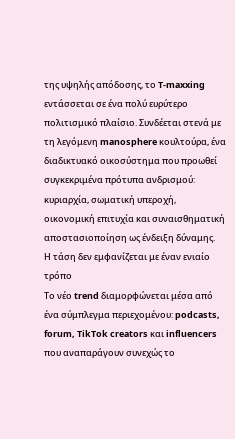της υψηλής απόδοσης, το T-maxxing εντάσσεται σε ένα πολύ ευρύτερο πολιτισμικό πλαίσιο. Συνδέεται στενά με τη λεγόμενη manosphere κουλτούρα, ένα διαδικτυακό οικοσύστημα που προωθεί συγκεκριμένα πρότυπα ανδρισμού: κυριαρχία, σωματική υπεροχή, οικονομική επιτυχία και συναισθηματική αποστασιοποίηση ως ένδειξη δύναμης.
Η τάση δεν εμφανίζεται με έναν ενιαίο τρόπο
Το νέο trend διαμορφώνεται μέσα από ένα σύμπλεγμα περιεχομένου: podcasts, forum, TikTok creators και influencers που αναπαράγουν συνεχώς το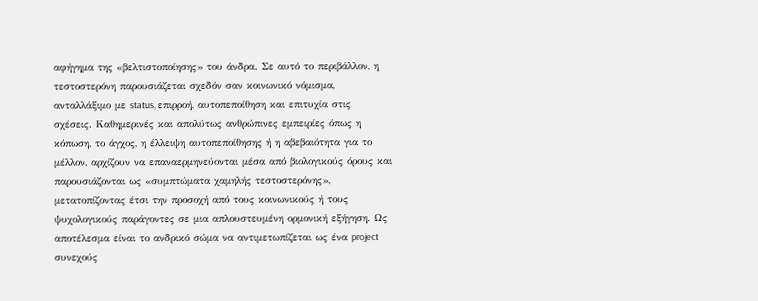αφήγημα της «βελτιστοποίησης» του άνδρα. Σε αυτό το περιβάλλον, η τεστοστερόνη παρουσιάζεται σχεδόν σαν κοινωνικό νόμισμα, ανταλλάξιμο με status, επιρροή, αυτοπεποίθηση και επιτυχία στις σχέσεις. Καθημερινές και απολύτως ανθρώπινες εμπειρίες όπως η κόπωση, το άγχος, η έλλειψη αυτοπεποίθησης ή η αβεβαιότητα για το μέλλον, αρχίζουν να επαναερμηνεύονται μέσα από βιολογικούς όρους και παρουσιάζονται ως «συμπτώματα χαμηλής τεστοστερόνης», μετατοπίζοντας έτσι την προσοχή από τους κοινωνικούς ή τους ψυχολογικούς παράγοντες σε μια απλουστευμένη ορμονική εξήγηση. Ως αποτέλεσμα είναι το ανδρικό σώμα να αντιμετωπίζεται ως ένα project συνεχούς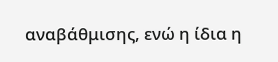αναβάθμισης, ενώ η ίδια η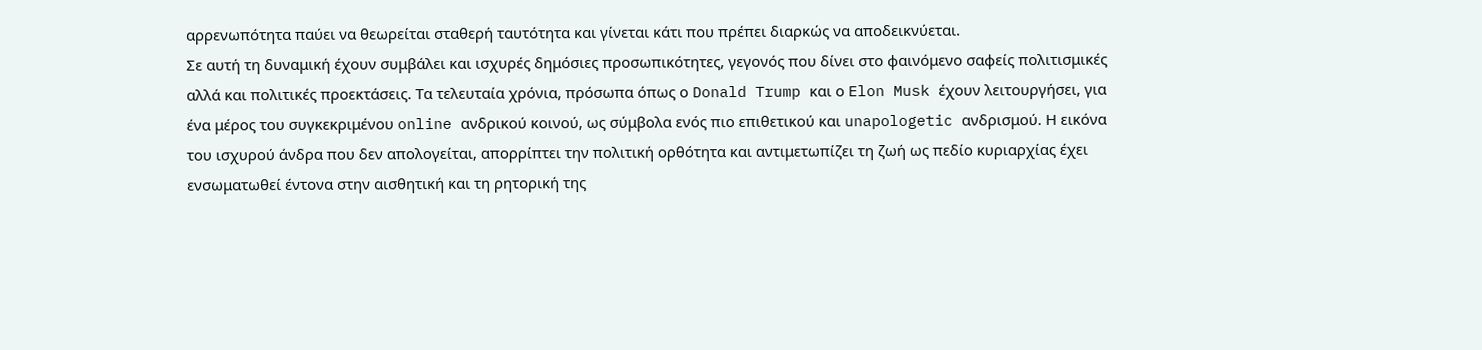αρρενωπότητα παύει να θεωρείται σταθερή ταυτότητα και γίνεται κάτι που πρέπει διαρκώς να αποδεικνύεται.
Σε αυτή τη δυναμική έχουν συμβάλει και ισχυρές δημόσιες προσωπικότητες, γεγονός που δίνει στο φαινόμενο σαφείς πολιτισμικές αλλά και πολιτικές προεκτάσεις. Τα τελευταία χρόνια, πρόσωπα όπως ο Donald Trump και ο Elon Musk έχουν λειτουργήσει, για ένα μέρος του συγκεκριμένου online ανδρικού κοινού, ως σύμβολα ενός πιο επιθετικού και unapologetic ανδρισμού. Η εικόνα του ισχυρού άνδρα που δεν απολογείται, απορρίπτει την πολιτική ορθότητα και αντιμετωπίζει τη ζωή ως πεδίο κυριαρχίας έχει ενσωματωθεί έντονα στην αισθητική και τη ρητορική της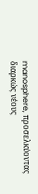manosphere, προσελκύοντας διαρκώς νέους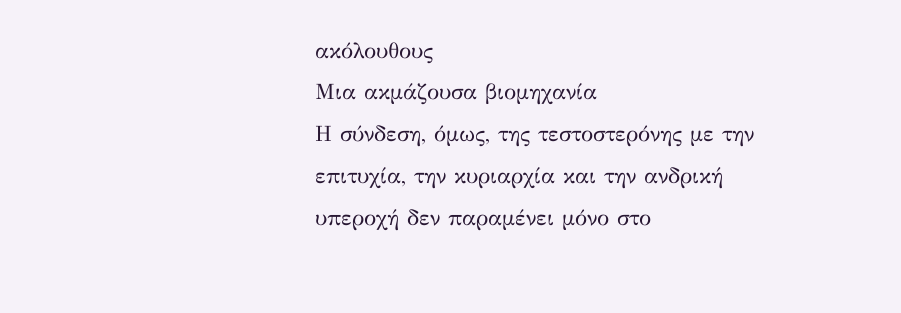ακόλουθους
Mια ακμάζουσα βιομηχανία
Η σύνδεση, όμως, της τεστοστερόνης με την επιτυχία, την κυριαρχία και την ανδρική υπεροχή δεν παραμένει μόνο στο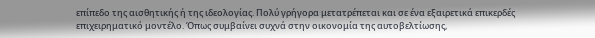επίπεδο της αισθητικής ή της ιδεολογίας. Πολύ γρήγορα μετατρέπεται και σε ένα εξαιρετικά επικερδές επιχειρηματικό μοντέλο. Όπως συμβαίνει συχνά στην οικονομία της αυτοβελτίωσης,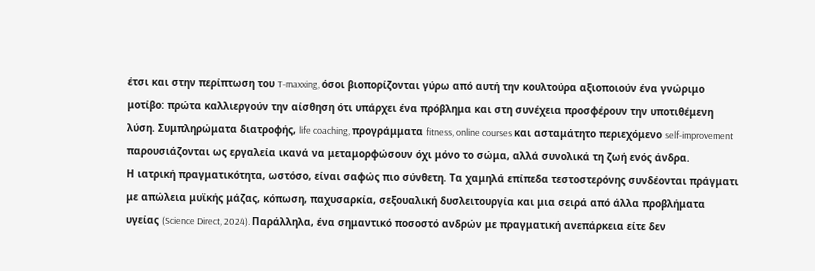έτσι και στην περίπτωση του T-maxxing, όσοι βιοπορίζονται γύρω από αυτή την κουλτούρα αξιοποιούν ένα γνώριμο μοτίβο: πρώτα καλλιεργούν την αίσθηση ότι υπάρχει ένα πρόβλημα και στη συνέχεια προσφέρουν την υποτιθέμενη λύση. Συμπληρώματα διατροφής, life coaching, προγράμματα fitness, online courses και ασταμάτητο περιεχόμενο self-improvement παρουσιάζονται ως εργαλεία ικανά να μεταμορφώσουν όχι μόνο το σώμα, αλλά συνολικά τη ζωή ενός άνδρα.
Η ιατρική πραγματικότητα, ωστόσο, είναι σαφώς πιο σύνθετη. Τα χαμηλά επίπεδα τεστοστερόνης συνδέονται πράγματι με απώλεια μυϊκής μάζας, κόπωση, παχυσαρκία, σεξουαλική δυσλειτουργία και μια σειρά από άλλα προβλήματα υγείας (Science Direct, 2024). Παράλληλα, ένα σημαντικό ποσοστό ανδρών με πραγματική ανεπάρκεια είτε δεν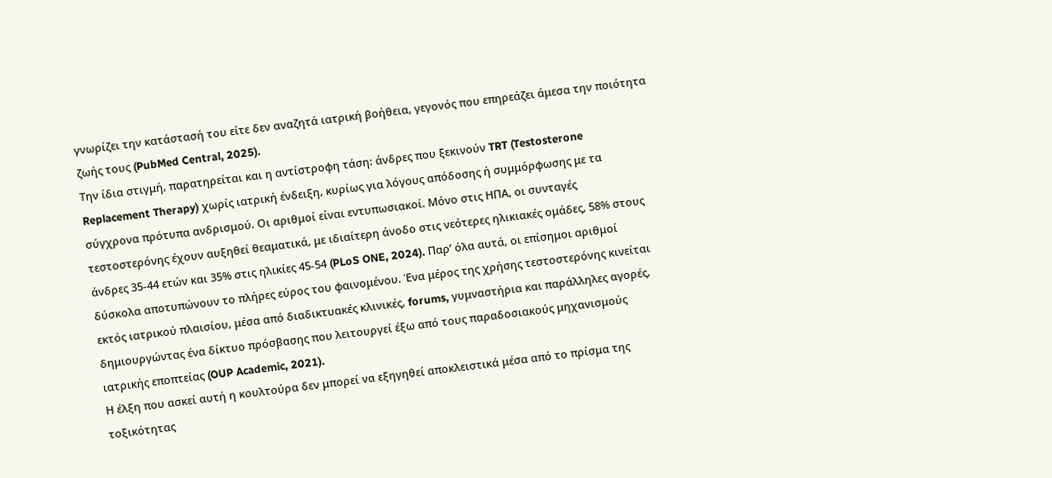γνωρίζει την κατάστασή του είτε δεν αναζητά ιατρική βοήθεια, γεγονός που επηρεάζει άμεσα την ποιότητα ζωής τους (PubMed Central, 2025).
Την ίδια στιγμή, παρατηρείται και η αντίστροφη τάση: άνδρες που ξεκινούν TRT (Testosterone Replacement Therapy) χωρίς ιατρική ένδειξη, κυρίως για λόγους απόδοσης ή συμμόρφωσης με τα σύγχρονα πρότυπα ανδρισμού. Οι αριθμοί είναι εντυπωσιακοί. Μόνο στις ΗΠΑ, οι συνταγές τεστοστερόνης έχουν αυξηθεί θεαματικά, με ιδιαίτερη άνοδο στις νεότερες ηλικιακές ομάδες, 58% στους άνδρες 35-44 ετών και 35% στις ηλικίες 45-54 (PLoS ONE, 2024). Παρ’ όλα αυτά, οι επίσημοι αριθμοί δύσκολα αποτυπώνουν το πλήρες εύρος του φαινομένου. Ένα μέρος της χρήσης τεστοστερόνης κινείται εκτός ιατρικού πλαισίου, μέσα από διαδικτυακές κλινικές, forums, γυμναστήρια και παράλληλες αγορές, δημιουργώντας ένα δίκτυο πρόσβασης που λειτουργεί έξω από τους παραδοσιακούς μηχανισμούς ιατρικής εποπτείας (OUP Academic, 2021).
Η έλξη που ασκεί αυτή η κουλτούρα δεν μπορεί να εξηγηθεί αποκλειστικά μέσα από το πρίσμα της τοξικότητας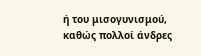ή του μισογυνισμού, καθώς πολλοί άνδρες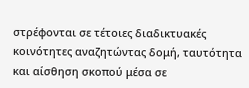στρέφονται σε τέτοιες διαδικτυακές κοινότητες αναζητώντας δομή, ταυτότητα και αίσθηση σκοπού μέσα σε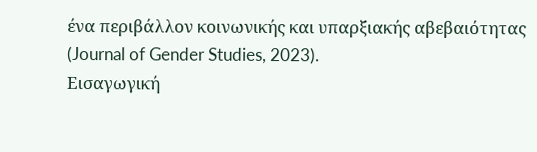ένα περιβάλλον κοινωνικής και υπαρξιακής αβεβαιότητας (Journal of Gender Studies, 2023).
Eισαγωγική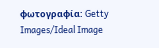φωτογραφία: Getty Images/Ideal Image